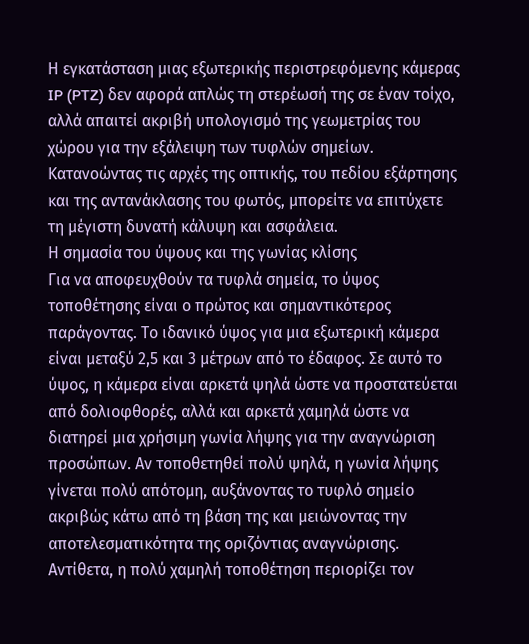Η εγκατάσταση μιας εξωτερικής περιστρεφόμενης κάμερας IP (PTZ) δεν αφορά απλώς τη στερέωσή της σε έναν τοίχο, αλλά απαιτεί ακριβή υπολογισμό της γεωμετρίας του χώρου για την εξάλειψη των τυφλών σημείων. Κατανοώντας τις αρχές της οπτικής, του πεδίου εξάρτησης και της αντανάκλασης του φωτός, μπορείτε να επιτύχετε τη μέγιστη δυνατή κάλυψη και ασφάλεια.
Η σημασία του ύψους και της γωνίας κλίσης
Για να αποφευχθούν τα τυφλά σημεία, το ύψος τοποθέτησης είναι ο πρώτος και σημαντικότερος παράγοντας. Το ιδανικό ύψος για μια εξωτερική κάμερα είναι μεταξύ 2,5 και 3 μέτρων από το έδαφος. Σε αυτό το ύψος, η κάμερα είναι αρκετά ψηλά ώστε να προστατεύεται από δολιοφθορές, αλλά και αρκετά χαμηλά ώστε να διατηρεί μια χρήσιμη γωνία λήψης για την αναγνώριση προσώπων. Αν τοποθετηθεί πολύ ψηλά, η γωνία λήψης γίνεται πολύ απότομη, αυξάνοντας το τυφλό σημείο ακριβώς κάτω από τη βάση της και μειώνοντας την αποτελεσματικότητα της οριζόντιας αναγνώρισης. Αντίθετα, η πολύ χαμηλή τοποθέτηση περιορίζει τον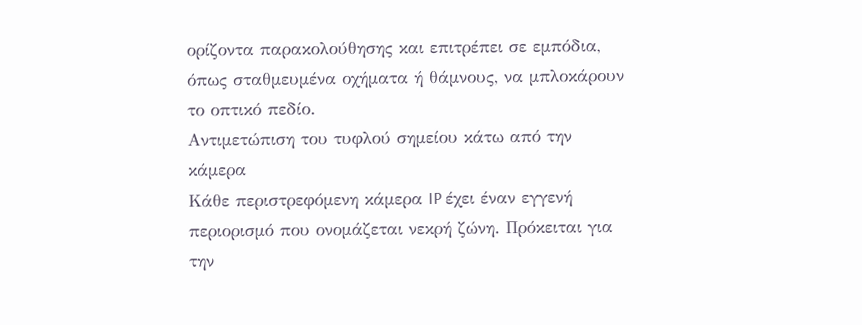ορίζοντα παρακολούθησης και επιτρέπει σε εμπόδια, όπως σταθμευμένα οχήματα ή θάμνους, να μπλοκάρουν το οπτικό πεδίο.
Αντιμετώπιση του τυφλού σημείου κάτω από την κάμερα
Κάθε περιστρεφόμενη κάμερα IP έχει έναν εγγενή περιορισμό που ονομάζεται νεκρή ζώνη. Πρόκειται για την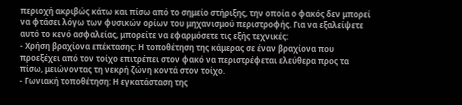περιοχή ακριβώς κάτω και πίσω από το σημείο στήριξης, την οποία ο φακός δεν μπορεί να φτάσει λόγω των φυσικών ορίων του μηχανισμού περιστροφής. Για να εξαλείψετε αυτό το κενό ασφαλείας, μπορείτε να εφαρμόσετε τις εξής τεχνικές:
- Χρήση βραχίονα επέκτασης: Η τοποθέτηση της κάμερας σε έναν βραχίονα που προεξέχει από τον τοίχο επιτρέπει στον φακό να περιστρέφεται ελεύθερα προς τα πίσω, μειώνοντας τη νεκρή ζώνη κοντά στον τοίχο.
- Γωνιακή τοποθέτηση: Η εγκατάσταση της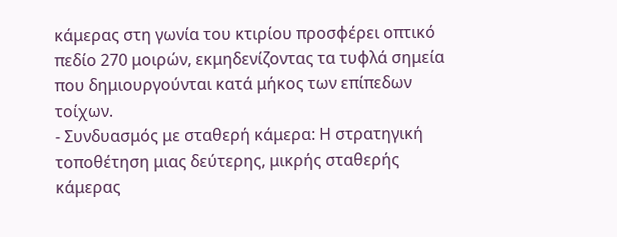κάμερας στη γωνία του κτιρίου προσφέρει οπτικό πεδίο 270 μοιρών, εκμηδενίζοντας τα τυφλά σημεία που δημιουργούνται κατά μήκος των επίπεδων τοίχων.
- Συνδυασμός με σταθερή κάμερα: Η στρατηγική τοποθέτηση μιας δεύτερης, μικρής σταθερής κάμερας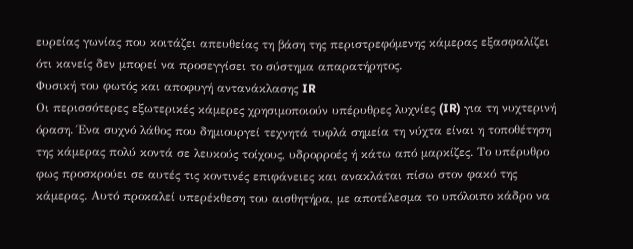ευρείας γωνίας που κοιτάζει απευθείας τη βάση της περιστρεφόμενης κάμερας εξασφαλίζει ότι κανείς δεν μπορεί να προσεγγίσει το σύστημα απαρατήρητος.
Φυσική του φωτός και αποφυγή αντανάκλασης IR
Οι περισσότερες εξωτερικές κάμερες χρησιμοποιούν υπέρυθρες λυχνίες (IR) για τη νυχτερινή όραση. Ένα συχνό λάθος που δημιουργεί τεχνητά τυφλά σημεία τη νύχτα είναι η τοποθέτηση της κάμερας πολύ κοντά σε λευκούς τοίχους, υδρορροές ή κάτω από μαρκίζες. Το υπέρυθρο φως προσκρούει σε αυτές τις κοντινές επιφάνειες και ανακλάται πίσω στον φακό της κάμερας. Αυτό προκαλεί υπερέκθεση του αισθητήρα, με αποτέλεσμα το υπόλοιπο κάδρο να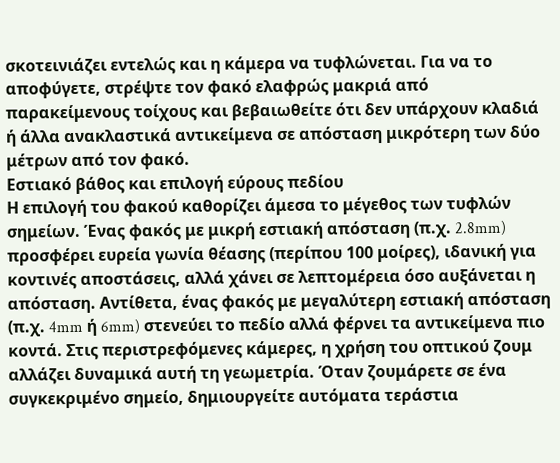σκοτεινιάζει εντελώς και η κάμερα να τυφλώνεται. Για να το αποφύγετε, στρέψτε τον φακό ελαφρώς μακριά από παρακείμενους τοίχους και βεβαιωθείτε ότι δεν υπάρχουν κλαδιά ή άλλα ανακλαστικά αντικείμενα σε απόσταση μικρότερη των δύο μέτρων από τον φακό.
Εστιακό βάθος και επιλογή εύρους πεδίου
Η επιλογή του φακού καθορίζει άμεσα το μέγεθος των τυφλών σημείων. Ένας φακός με μικρή εστιακή απόσταση (π.χ. 2.8mm) προσφέρει ευρεία γωνία θέασης (περίπου 100 μοίρες), ιδανική για κοντινές αποστάσεις, αλλά χάνει σε λεπτομέρεια όσο αυξάνεται η απόσταση. Αντίθετα, ένας φακός με μεγαλύτερη εστιακή απόσταση (π.χ. 4mm ή 6mm) στενεύει το πεδίο αλλά φέρνει τα αντικείμενα πιο κοντά. Στις περιστρεφόμενες κάμερες, η χρήση του οπτικού ζουμ αλλάζει δυναμικά αυτή τη γεωμετρία. Όταν ζουμάρετε σε ένα συγκεκριμένο σημείο, δημιουργείτε αυτόματα τεράστια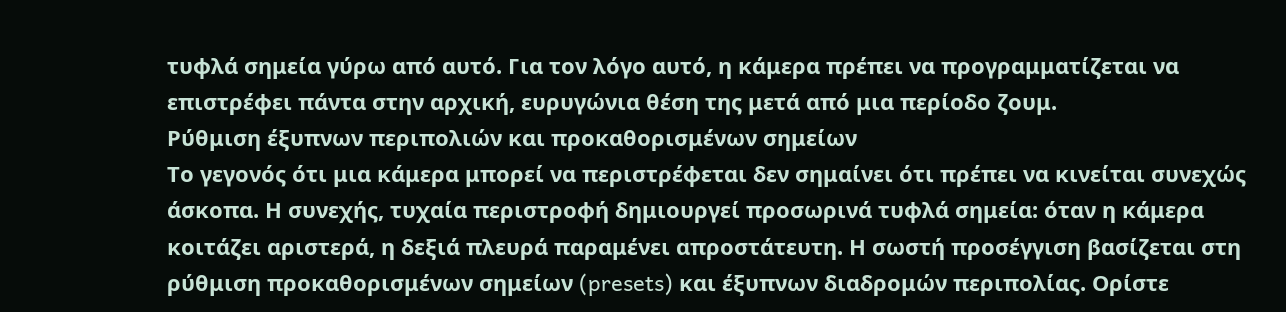τυφλά σημεία γύρω από αυτό. Για τον λόγο αυτό, η κάμερα πρέπει να προγραμματίζεται να επιστρέφει πάντα στην αρχική, ευρυγώνια θέση της μετά από μια περίοδο ζουμ.
Ρύθμιση έξυπνων περιπολιών και προκαθορισμένων σημείων
Το γεγονός ότι μια κάμερα μπορεί να περιστρέφεται δεν σημαίνει ότι πρέπει να κινείται συνεχώς άσκοπα. Η συνεχής, τυχαία περιστροφή δημιουργεί προσωρινά τυφλά σημεία: όταν η κάμερα κοιτάζει αριστερά, η δεξιά πλευρά παραμένει απροστάτευτη. Η σωστή προσέγγιση βασίζεται στη ρύθμιση προκαθορισμένων σημείων (presets) και έξυπνων διαδρομών περιπολίας. Ορίστε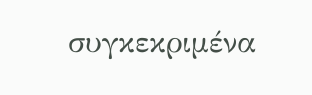συγκεκριμένα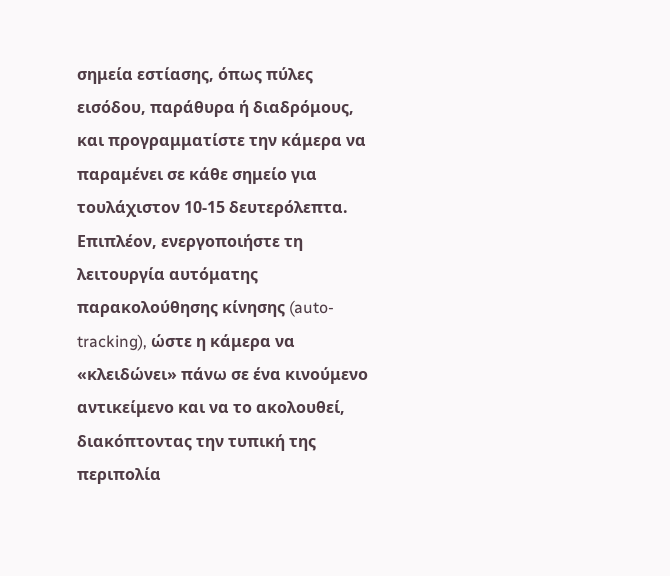σημεία εστίασης, όπως πύλες εισόδου, παράθυρα ή διαδρόμους, και προγραμματίστε την κάμερα να παραμένει σε κάθε σημείο για τουλάχιστον 10-15 δευτερόλεπτα. Επιπλέον, ενεργοποιήστε τη λειτουργία αυτόματης παρακολούθησης κίνησης (auto-tracking), ώστε η κάμερα να «κλειδώνει» πάνω σε ένα κινούμενο αντικείμενο και να το ακολουθεί, διακόπτοντας την τυπική της περιπολία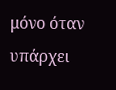μόνο όταν υπάρχει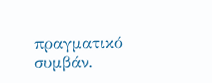πραγματικό συμβάν.